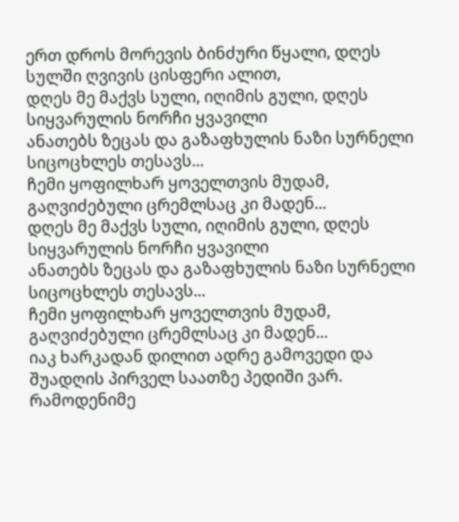ერთ დროს მორევის ბინძური წყალი, დღეს სულში ღვივის ცისფერი ალით,
დღეს მე მაქვს სული, იღიმის გული, დღეს სიყვარულის ნორჩი ყვავილი
ანათებს ზეცას და გაზაფხულის ნაზი სურნელი სიცოცხლეს თესავს...
ჩემი ყოფილხარ ყოველთვის მუდამ, გაღვიძებული ცრემლსაც კი მადენ...
დღეს მე მაქვს სული, იღიმის გული, დღეს სიყვარულის ნორჩი ყვავილი
ანათებს ზეცას და გაზაფხულის ნაზი სურნელი სიცოცხლეს თესავს...
ჩემი ყოფილხარ ყოველთვის მუდამ, გაღვიძებული ცრემლსაც კი მადენ...
იაკ ხარკადან დილით ადრე გამოვედი და შუადღის პირველ საათზე პედიში ვარ. რამოდენიმე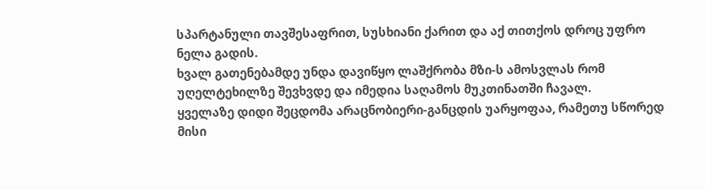სპარტანული თავშესაფრით, სუსხიანი ქარით და აქ თითქოს დროც უფრო ნელა გადის.
ხვალ გათენებამდე უნდა დავიწყო ლაშქრობა მზი-ს ამოსვლას რომ უღელტეხილზე შევხვდე და იმედია საღამოს მუკთინათში ჩავალ.
ყველაზე დიდი შეცდომა არაცნობიერი-განცდის უარყოფაა, რამეთუ სწორედ მისი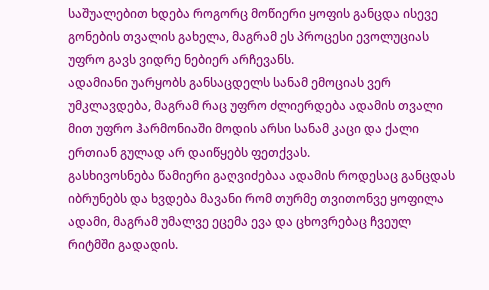საშუალებით ხდება როგორც მოწიერი ყოფის განცდა ისევე გონების თვალის გახელა, მაგრამ ეს პროცესი ევოლუციას უფრო გავს ვიდრე ნებიერ არჩევანს.
ადამიანი უარყობს განსაცდელს სანამ ემოციას ვერ უმკლავდება, მაგრამ რაც უფრო ძლიერდება ადამის თვალი მით უფრო ჰარმონიაში მოდის არსი სანამ კაცი და ქალი ერთიან გულად არ დაიწყებს ფეთქვას.
გასხივოსნება წამიერი გაღვიძებაა ადამის როდესაც განცდას იბრუნებს და ხვდება მავანი რომ თურმე თვითონვე ყოფილა ადამი, მაგრამ უმალვე ეცემა ევა და ცხოვრებაც ჩვეულ რიტმში გადადის.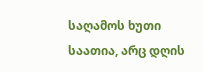საღამოს ხუთი საათია, არც დღის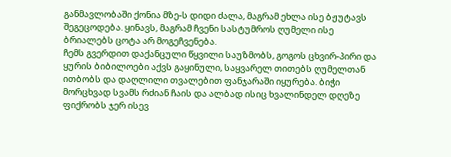განმავლობაში ქონია მზე-ს დიდი ძალა, მაგრამ ეხლა ისე ბჟუტავს შეგეცოდება. ყინავს, მაგრამ ჩვენი სასტუმროს ღუმელი ისე ბრიალებს ცოტა არ მოგეჩვენება.
ჩემს გვერდით დაქანცული წყვილი საუზმობს, გოგოს ცხვირ-პირი და ყურის ბიბილოები აქვს გაყინული, საყვარელ თითებს ღუმელთან ითბობს და დაღლილი თვალებით ფანჯარაში იყურება. ბიჭი მორცხვად სვამს რძიან ჩაის და ალბად ისიც ხვალინდელ დღეზე ფიქრობს ჯერ ისევ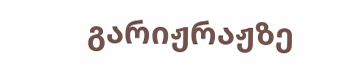გარიჟრაჟზე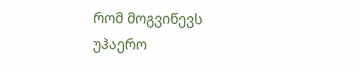რომ მოგვიწევს უჰაერო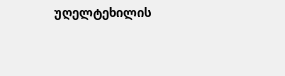უღელტეხილის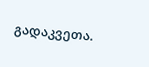გადაკვეთა.